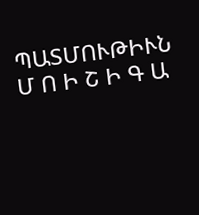ՊԱՏՄՈՒԹԻՒՆ
Մ Ո Ի Շ Ի Գ Ա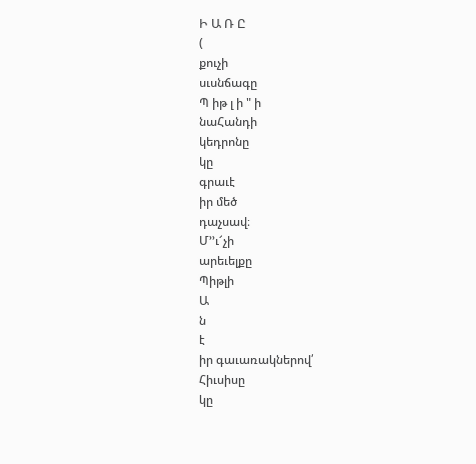Ի Ա Ռ Ը
(
քուչի
սւսնճագը
Պ իթ լ ի " ի
նաՀանդի
կեդրոնը
կը
գրաւէ
իր մեծ
դաչսավ։
Մ՚՚ւ՜չի
արեւելքը
Պիթլի
Ա
ն
է
իր գաւառակներով՛
Հիւսիսը
կը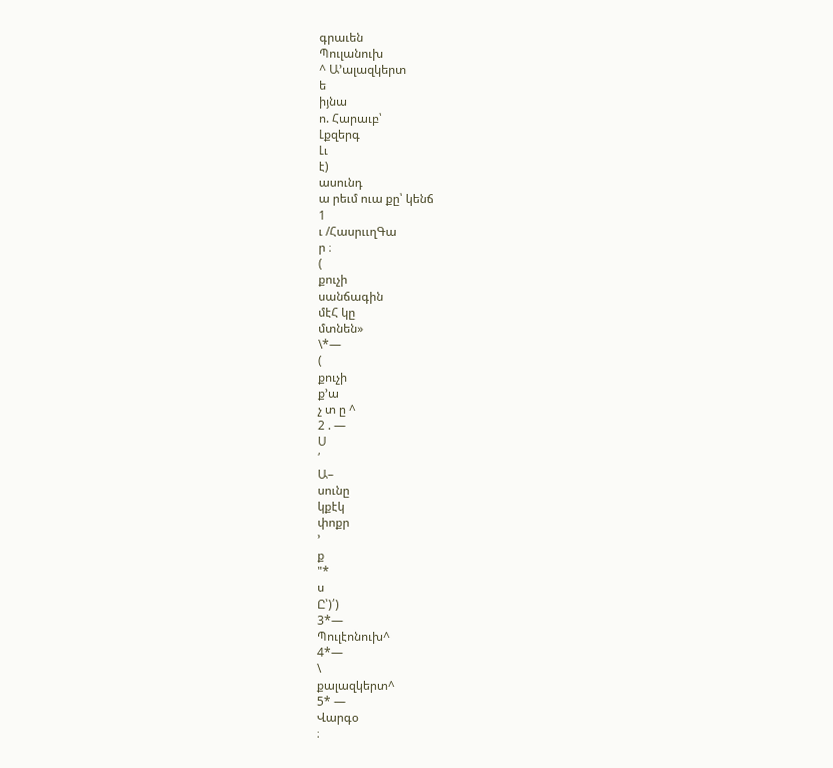գրաւեն
Պուլանուխ
^ Ա՚ալազկերտ
ե
իյնա
ո. Հարաւբ՝
Լքզերգ
Լւ
է)
ասունդ
ա րեւմ ուա քը՝ կենճ
1
ւ /ՀասրււղԳա
ր ։
(
քուչի
սանճագին
մէՀ կը
մտնեն»
\*—
(
քուչի
ք՚ա
չ տ ը ^
2 . —
Ս
՛
Ա–
սունը
կքէկ
փոքր
՚
ք
"*
ս
Ը՝)՛)
3*—
Պուլէոնուխ^
4*—
\
քալազկերտ^
5* —
Վարգօ
։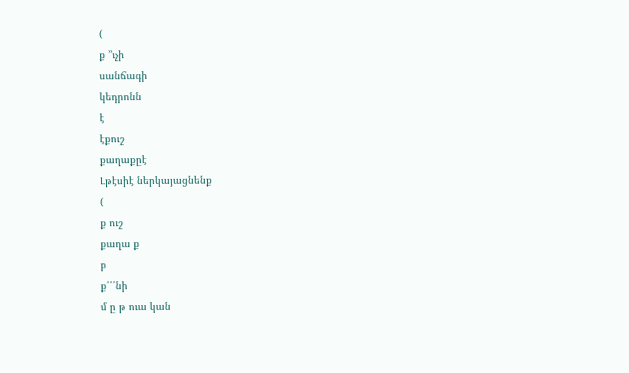(
ք ՚՚ւչի
սանճագի
կեդրոնն
է
էքուշ
քաղաքըէ
Լթէսիէ ներկայացնենք
(
ք ուշ
քաղա ք
բ
ք՛՛՛նի
մ ը թ ուա կան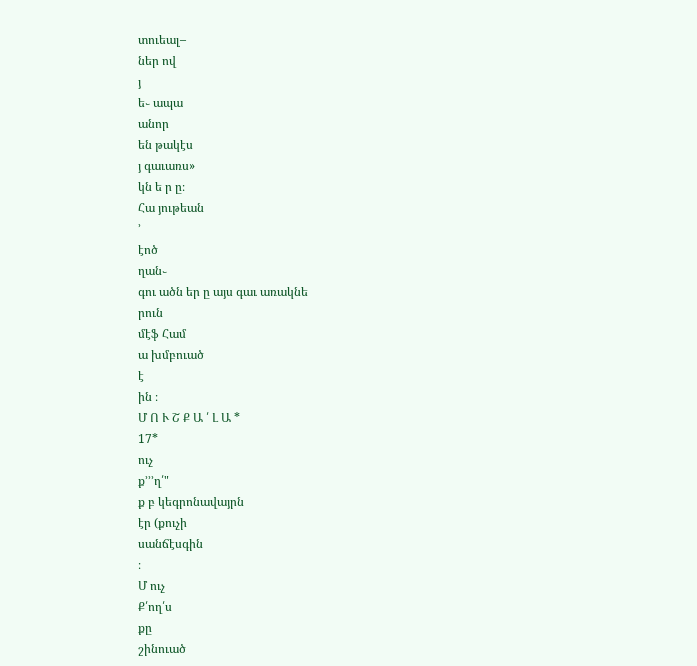տուեալ–
ներ ով
յ
ե֊ ապա
անոր
են թակէս
յ գաւառս»
կն ե ր ը։
Հա յութեան
՚
էոծ
ղան֊
գու ածն եր ը այս գաւ առակնե
րուն
մէֆ Համ
ա խմբուած
է
ին ։
Մ Ո Ւ Շ Ք Ա ՛ Լ Ա *
17*
ուչ
ք՚՚՚ղ՛"
ք բ կեգրոնավայրն
էր (քուչի
սանճէսգին
։
Մ ուչ
Ք՛ող՛ս
քը
շինուած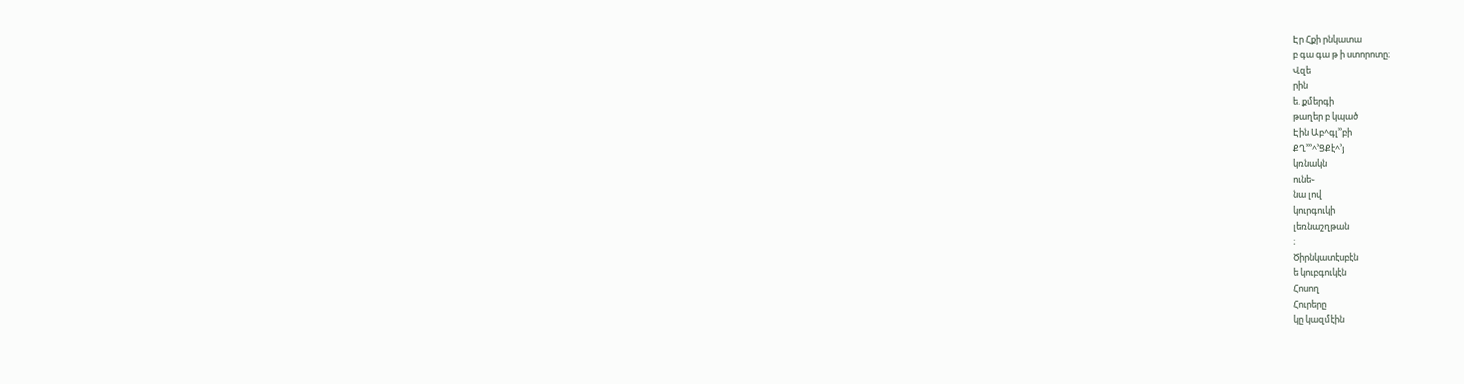Էր Հքի րնկատա
բ գա գա թ ի ստորոտը։
Վզե
րին
ե. քմերգի
թաղեր բ կպած
Էին Աբ^գլ՚՚բի
ՔՂ՚՚՚^՚ՑՔէ^՚յ
կռնակն
ունե֊
նա լով
կուրգուկի
լեռնաշղթան
։
Ծիրնկատէսբէն
ե կուբգուկէն
Հոսող
Հուրերը
կը կազմէին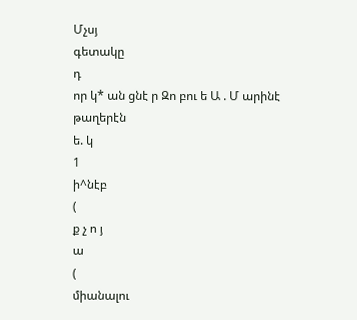Մչսյ
գետակը
դ
որ կ* ան ցնէ ր Զո բու ե Ա . Մ արինէ
թաղերէն
ե. կ
1
ի^նէբ
(
ք չ ո յ
ա
(
միանալու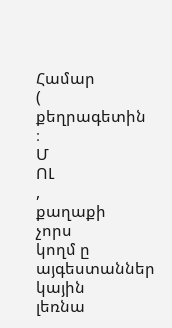Համար
(
քեղրագետին
։
Մ
ՈԼ
,
քաղաքի
չորս
կողմ ը այգեստաններ
կային
լեռնա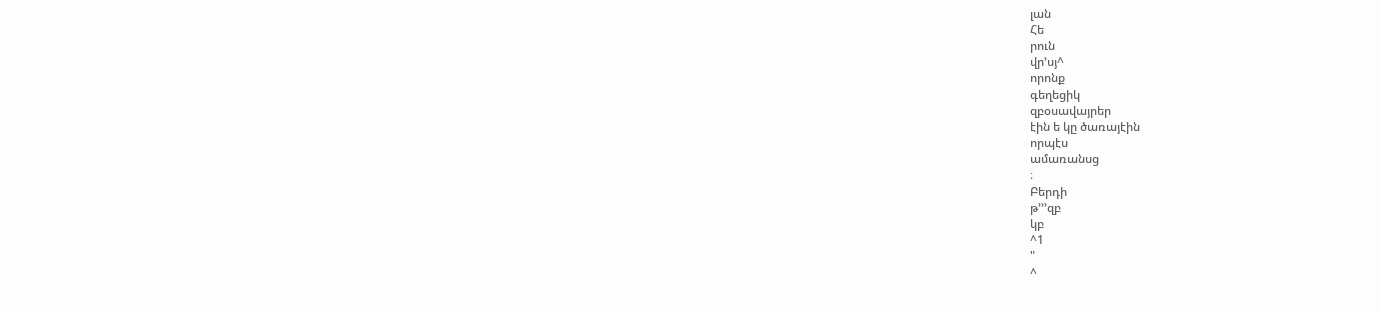լան
Հե
րուն
վր՚սյ^
որոնք
գեղեցիկ
զբօսավայրեր
էին ե կը ծառայէին
որպէս
ամառանսց
։
Բերդի
թ՚՚՚զբ
կբ
^1
"
^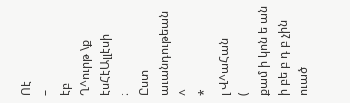Ոէ
–
էբ
Ղ^ուրթ \ք էսՀէԱլլէսի
։
Ըստ
աւանդութեան
^
*
լ Վ^աՀան
(
քամ ի կոն ե ան ի բե բ դ բ չին ուած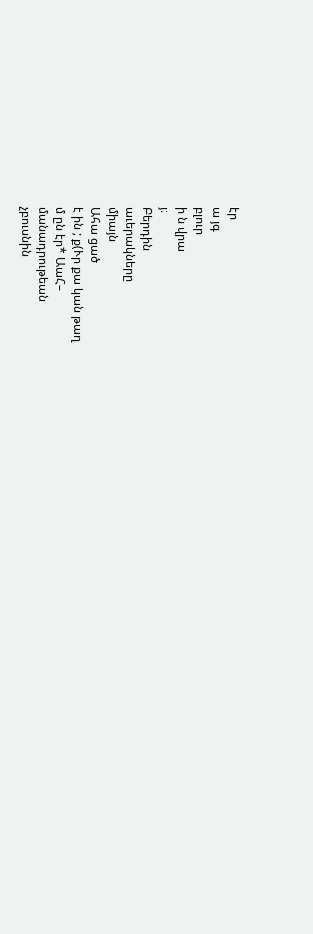էր
ա յգ
բլուր
ի ն վրա
յ։
Բերդին
աւերակները
միայն
Ահա ցած
է ին ; ք(Ւր քա կան թաղ
մ ըն էր* ԱաՀ–
մանադրութեան
չբուսնին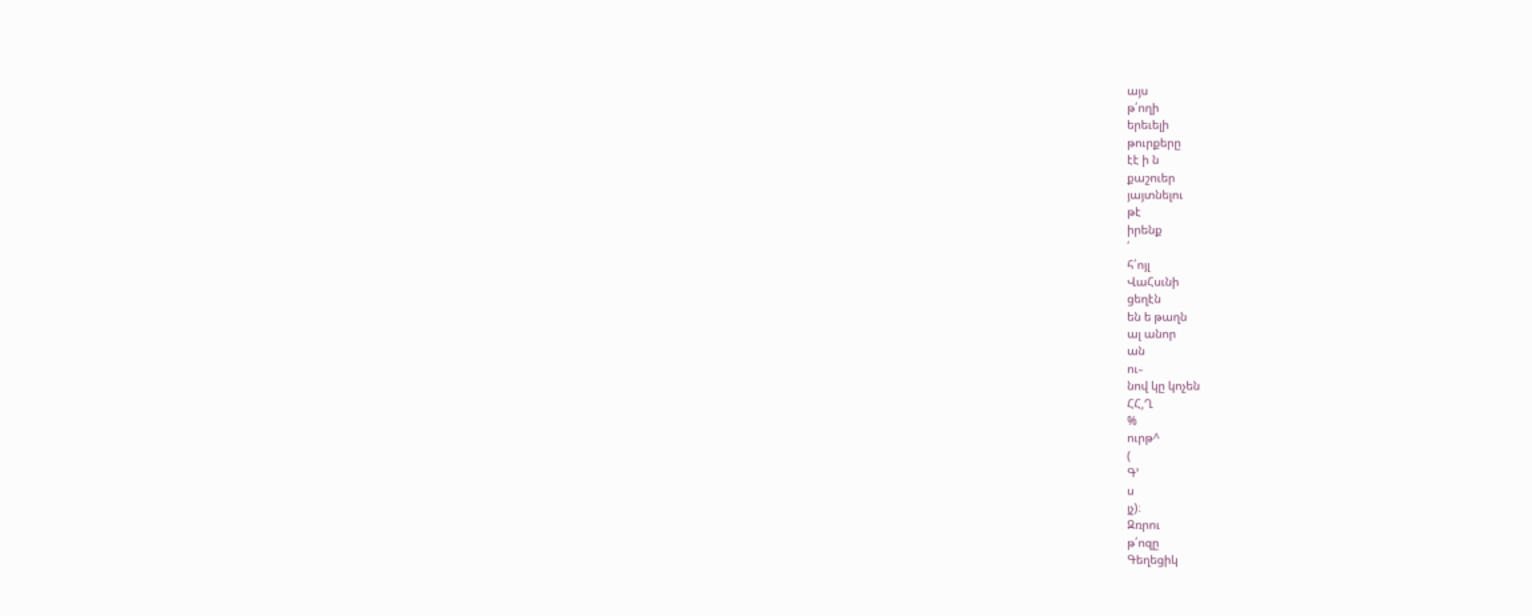այս
թ՛ողի
երեւելի
թուրքերը
էէ ի ն
քաշուեր
յայտնելու
թէ
իրենք
՛
հ՛ոյլ
ՎաՀսւնի
ցեղէն
են ե թաղն
ալ անոր
ան
ու֊
նով կը կոչեն
ՀՀ,Ղ
%
ուրթ^
(
Գ՚
ս
յչ)։
Զռրու
թ՛ոզը
Գեղեցիկ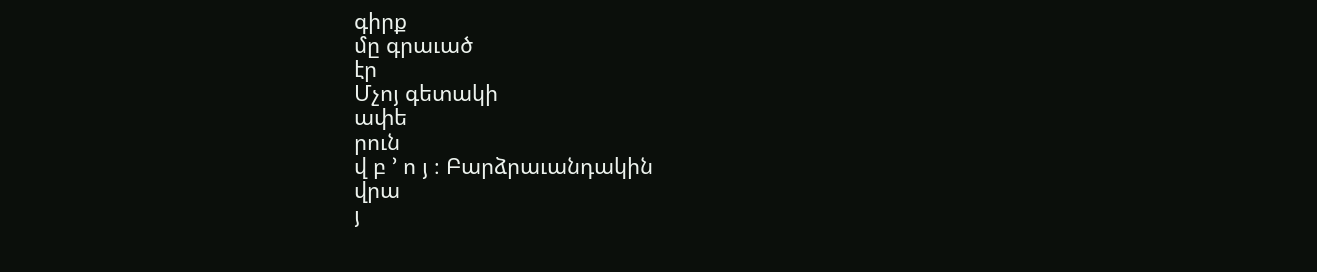գիրք
մը գրաւած
էր
Մչոյ գետակի
ափե
րուն
վ բ ՚ ո յ ։ Բարձրաւանդակին
վրա
յ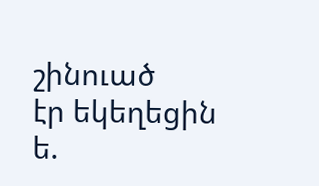շինուած
էր եկեղեցին
ե.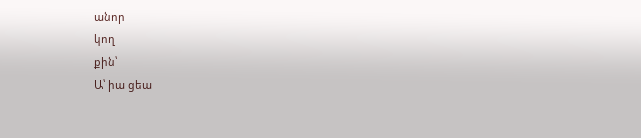անոր
կող
քին՝
Ա՝ իա ցեա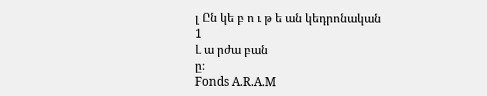լ Ըն կե բ ո ւ թ ե ան կեդրոնական
1
Լ ա րժա բան
ը։
Fonds A.R.A.M